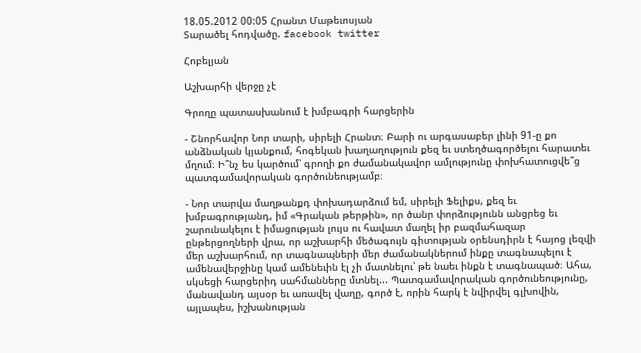18.05.2012 00:05 Հրանտ Մաթեւոսյան
Տարածել հոդվածը. facebook twitter

Հոբելյան

Աշխարհի վերջը չէ

Գրողը պատասխանում է խմբագրի հարցերին

- Շնորհավոր Նոր տարի, սիրելի Հրանտ։ Բարի ու արգասաբեր լինի 91-ը քո անձնական կյանքում, հոգեկան խաղաղություն քեզ եւ ստեղծագործելու հարատեւ մղում։ Ի՞նչ ես կարծում՝ գրողի քո ժամանակավոր ամլությունը փոխհատուցվե՞ց պատգամավորական գործունեությամբ։

- Նոր տարվա մաղթանքդ փոխադարձում եմ, սիրելի Ֆելիքս, քեզ եւ խմբագրությանդ, իմ «Գրական թերթին», որ ծանր փորձությունն անցրեց եւ շարունակելու է իմացության լույս ու հավատ մաղել իր բազմահազար ընթերցողների վրա, որ աշխարհի մեծագույն գիտության օրենսդիրն է հայոց լեզվի մեր աշխարհում, որ տագնապների մեր ժամանակներում ինքը տագնապելու է ամենավերջինը կամ ամենեւին էլ չի մատնելու՝ թե նաեւ ինքն է տագնապած։ Ահա, սկսեցի հարցերիդ սահմանները մտնել... Պատգամավորական գործունեությունը, մանավանդ այսօր եւ առավել վաղը, գործ է, որին հարկ է նվիրվել գլխովին, այլապես, իշխանության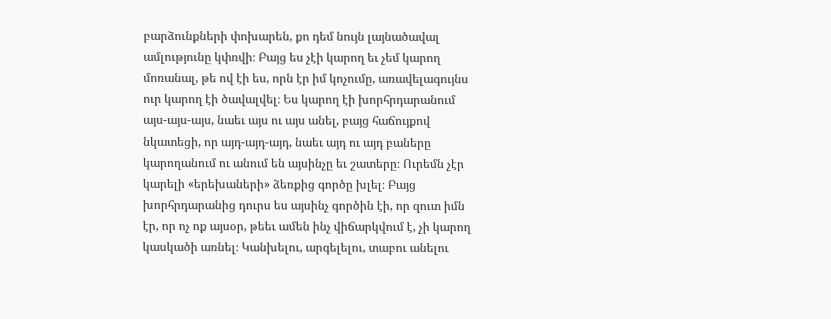բարձունքների փոխարեն, քո դեմ նույն լայնածավալ ամլությունը կփռվի։ Բայց ես չէի կարող եւ չեմ կարող մոռանալ, թե ով էի ես, որն էր իմ կոչումը, առավելագույնս ուր կարող էի ծավալվել։ Ես կարող էի խորհրդարանում այս-այս-այս, նաեւ այս ու այս անել, բայց հաճույքով նկատեցի, որ այդ-այդ-այդ, նաեւ այդ ու այդ բաները կարողանում ու անում են այսինչը եւ շատերը։ Ուրեմն չէր կարելի «երեխաների» ձեռքից գործը խլել։ Բայց խորհրդարանից դուրս ես այսինչ գործին էի, որ զուտ իմն էր, որ ոչ ոք այսօր, թեեւ ամեն ինչ վիճարկվում է, չի կարող կասկածի առնել։ Կանխելու, արգելելու, տաբու անելու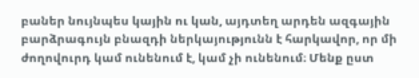բաներ նույնպես կային ու կան, այդտեղ արդեն ազգային բարձրագույն բնազդի ներկայությունն է հարկավոր, որ մի ժողովուրդ կամ ունենում է, կամ չի ունենում։ Մենք ըստ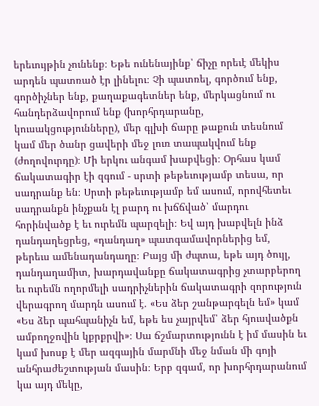երեւույթին չունենք։ Եթե ունենայինք՝ ճիչը որեւէ մեկիս արդեն պատռած էր լինելու։ Չի պատռել, գործում ենք, գործիչներ ենք, քաղաքագետներ ենք, մերկացնում ու հանդերձավորում ենք (խորհրդարանը, կուսակցությունները), մեր գլխի ճարը թաքուն տեսնում կամ մեր ծանր ցավերի մեջ լուռ տապակվում ենք (ժողովուրդը)։ Մի երկու անգամ խաբվեցի։ Օրհաս կամ ճակատագիր էի զգում - սրտի թեթեւությամբ տեսա, որ սադրանք են։ Սրտի թեթեւությամբ եմ ասում, որովհետեւ սադրանքն ինչքան էլ բարդ ու խճճված՝ մարդու հորինվածք է եւ ուրեմն պարզելի։ Եվ այդ խաբվելն ինձ դանդաղեցրեց, «դանդաղ» պատգամավորներից եմ, թերեւս ամենադանդաղը։ Բայց մի ժպտա, եթե այդ ծույլ, դանդաղամիտ, խարդավանքը ճակատագրից չտարբերող եւ ուրեմն ողորմելի սադրիչներին ճակատագրի զորություն վերագրող մարդն ասում է. «Ես ձեր շանթարգելն եմ» կամ «Ես ձեր պահպանիչն եմ, եթե ես չայրվեմ՝ ձեր հյուսվածքն ամբողջովին կքրքրվի»։ Սա ճշմարտությունն է իմ մասին եւ կամ խոսք է մեր ազգային մարմնի մեջ նման մի գոյի անհրաժեշտության մասին։ Երբ զգամ, որ խորհրդարանում կա այդ մեկը,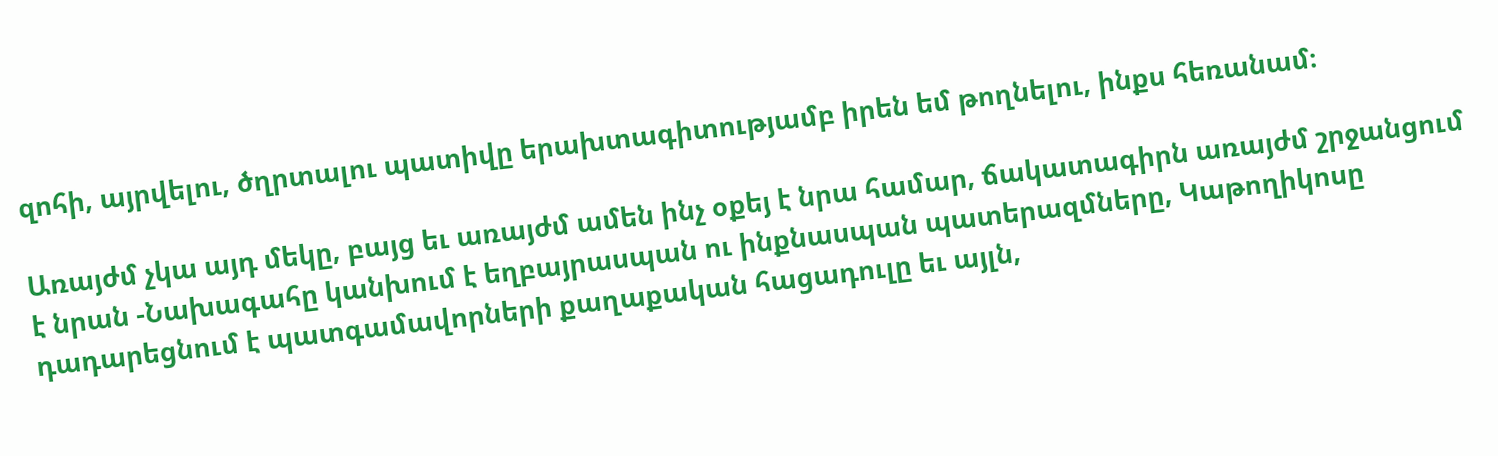զոհի, այրվելու, ծղրտալու պատիվը երախտագիտությամբ իրեն եմ թողնելու, ինքս հեռանամ։

Առայժմ չկա այդ մեկը, բայց եւ առայժմ ամեն ինչ օքեյ է նրա համար, ճակատագիրն առայժմ շրջանցում է նրան -Նախագահը կանխում է եղբայրասպան ու ինքնասպան պատերազմները, Կաթողիկոսը դադարեցնում է պատգամավորների քաղաքական հացադուլը եւ այլն,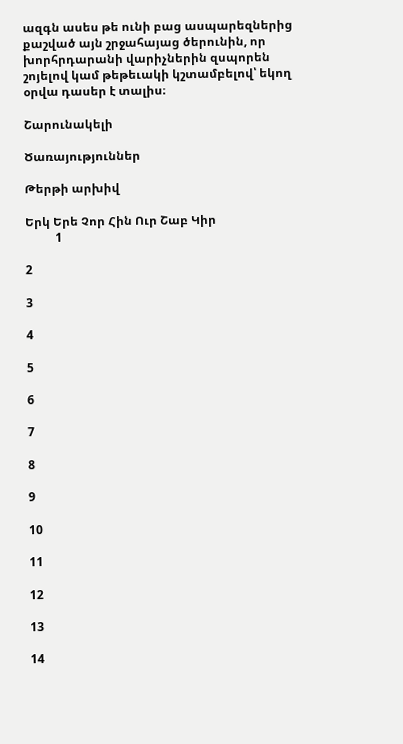ազգն ասես թե ունի բաց ասպարեզներից քաշված այն շրջահայաց ծերունին, որ խորհրդարանի վարիչներին զսպորեն շոյելով կամ թեթեւակի կշտամբելով՝ եկող օրվա դասեր է տալիս։

Շարունակելի

Ծառայություններ

Թերթի արխիվ

Երկ Երե Չոր Հին Ուր Շաբ Կիր
          1

2

3

4

5

6

7

8

9

10

11

12

13

14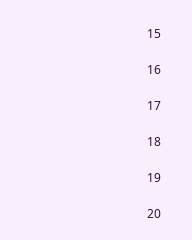15

16

17

18

19

20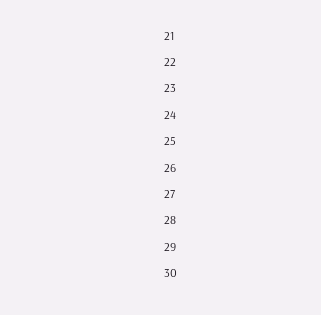21

22

23

24

25

26

27

28

29

30